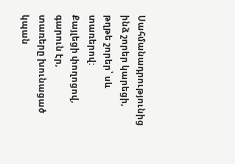Սահմանադրությունից ինձ շորեր կարեցի,
թղթե շորեր՝ սև տառերով:
Քայլեցի փողոցով,
գարուն էր,
տառերը խունացած
կպան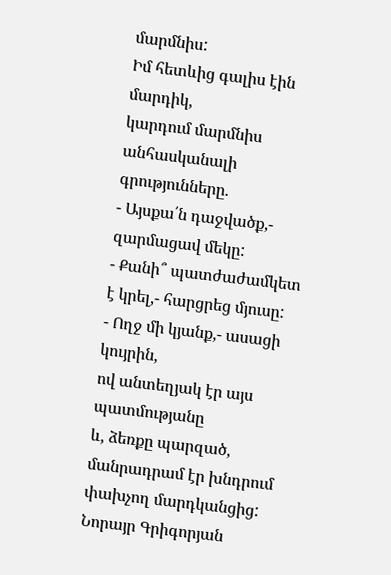մարմնիս:
Իմ հետևից գալիս էին մարդիկ,
կարդում մարմնիս անհասկանալի գրությունները.
- Այսքա՛ն դաջվածք,- զարմացավ մեկը:
- Քանի՞ պատժաժամկետ է կրել,- հարցրեց մյուսը:
- Ողջ մի կյանք,- ասացի կույրին,
ով անտեղյակ էր այս պատմությանը
և, ձեռքը պարզած, մանրադրամ էր խնդրում
փախչող մարդկանցից:
Նորայր Գրիգորյան